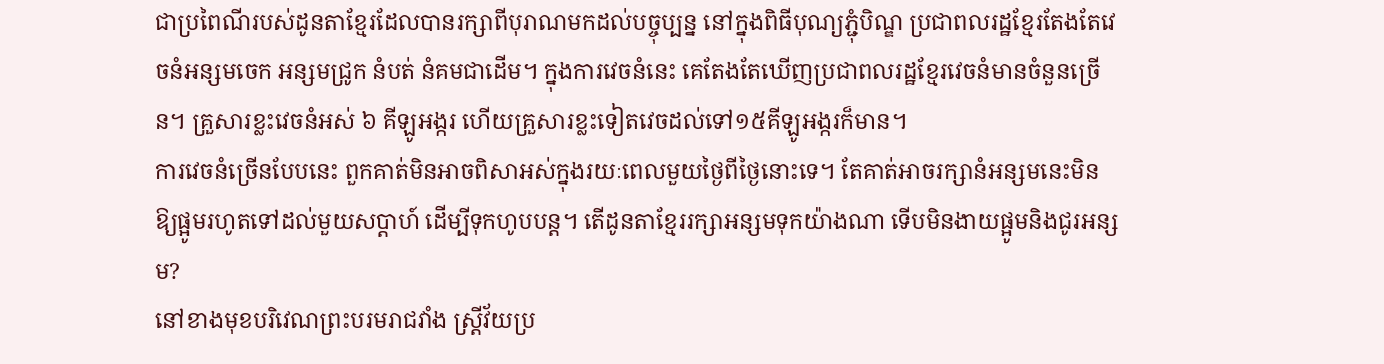ជាប្រពៃណីរបស់ដូនតាខ្មែរដែលបានរក្សាពីបុរាណមកដល់បច្ចុប្បន្ន នៅក្នុងពិធីបុណ្យភ្ជុំបិណ្ឌ ប្រជាពលរដ្ឋខ្មែរតែងតែវេចនំអន្សមចេក អន្សមជ្រូក នំបត់ នំគមជាដើម។ ក្នុងការវេចនំនេះ គេតែងតែឃើញប្រជាពលរដ្ឋខ្មែរវេចនំមានចំនួនច្រើន។ គ្រួសារខ្លះវេចនំអស់ ៦ គីឡូអង្ករ ហើយគ្រួសារខ្លះទៀតវេចដល់ទៅ១៥គីឡូអង្ករក៏មាន។
ការវេចនំច្រើនបែបនេះ ពួកគាត់មិនអាចពិសាអស់ក្នុងរយៈពេលមួយថ្ងៃពីថ្ងៃនោះទេ។ តែគាត់អាចរក្សានំអន្សមនេះមិនឱ្យផ្អូមរហូតទៅដល់មួយសប្តាហ៍ ដើម្បីទុកហូបបន្ត។ តើដូនតាខ្មែររក្សាអន្សមទុកយ៉ាងណា ទើបមិនងាយផ្អូមនិងជូរអន្សម?
នៅខាងមុខបរិវេណព្រះបរមរាជវាំង ស្ត្រីវ័យប្រ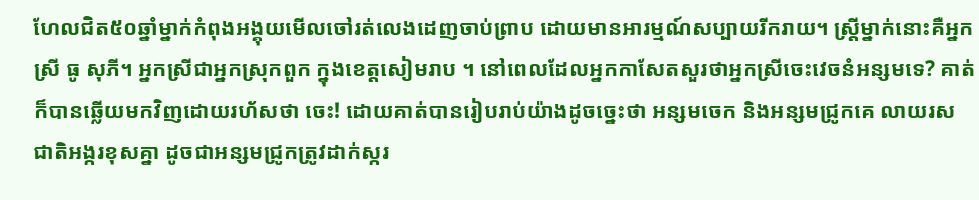ហែលជិត៥០ឆ្នាំម្នាក់កំពុងអង្គុយមើលចៅរត់លេងដេញចាប់ព្រាប ដោយមានអារម្មណ៍សប្បាយរីករាយ។ ស្ត្រីម្នាក់នោះគឺអ្នកស្រី ធូ សុភី។ អ្នកស្រីជាអ្នកស្រុកពួក ក្នុងខេត្តសៀមរាប ។ នៅពេលដែលអ្នកកាសែតសួរថាអ្នកស្រីចេះវេចនំអន្សមទេ? គាត់ក៏បានឆ្លើយមកវិញដោយរហ័សថា ចេះ! ដោយគាត់បានរៀបរាប់យ៉ាងដូចច្នេះថា អន្សមចេក និងអន្សមជ្រូកគេ លាយរសជាតិអង្ករខុសគ្នា ដូចជាអន្សមជ្រូកត្រូវដាក់ស្ករ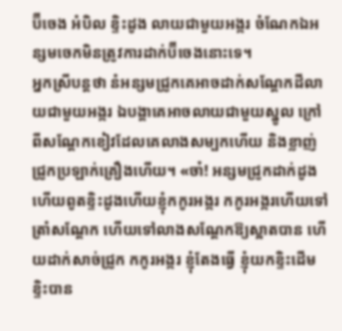ប៊ីចេង អំបិល ខ្ទិះដូង លាយជាមួយអង្ករ ចំណែកឯអន្សមចេកមិនត្រូវការដាក់ប៊ីចេងនោះទេ។
អ្នកស្រីបន្តថា នំអន្សមជ្រូកគេអាចដាក់សណ្ដែកដីលាយជាមួយអង្ករ ឯបង្គាគេអាចលាយជាមួយស្នូល ក្រៅពីសណ្តែកខៀវដែលគេលាងសម្បកហើយ និងខ្លាញ់ជ្រូកប្រឡាក់គ្រឿងហើយ។ «ចា៎! អន្សមជ្រូកដាក់ដូង ហើយពូតខ្ទិះដូងហើយខ្ញុំកកូរអង្ករ កកូរអង្ករហើយទៅត្រាំសណ្តែក ហើយទៅលាងសណ្ដែកឱ្យស្អាតបាន ហើយដាក់សាច់ជ្រូក កកូរអង្ករ ខ្ញុំតែងធ្វើ ខ្ញុំយកខ្ទិះដើមខ្ទិះបាន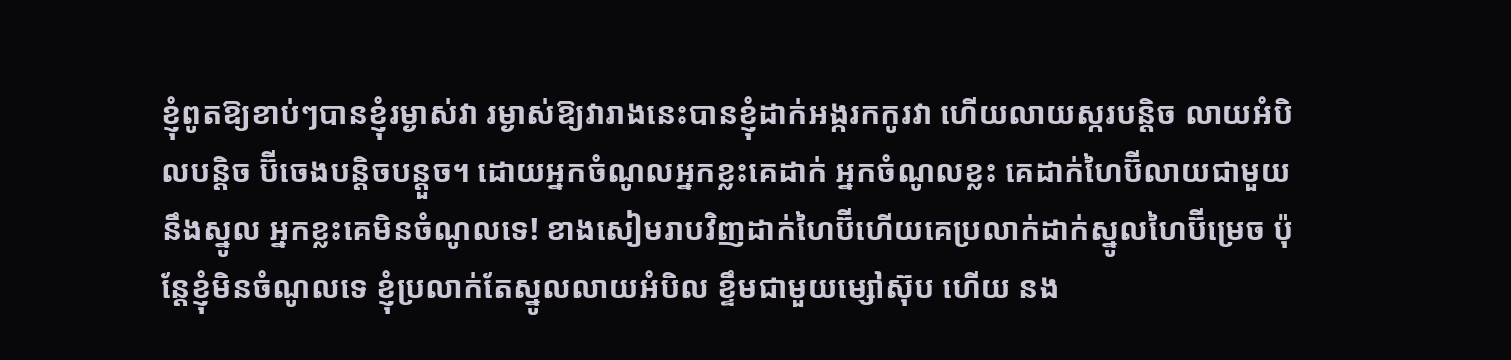ខ្ញុំពូតឱ្យខាប់ៗបានខ្ញុំរម្ងាស់វា រម្ងាស់ឱ្យវារាងនេះបានខ្ញុំដាក់អង្ករកកូរវា ហើយលាយស្ករបន្តិច លាយអំបិលបន្តិច ប៊ីចេងបន្តិចបន្តួច។ ដោយអ្នកចំណូលអ្នកខ្លះគេដាក់ អ្នកចំណូលខ្លះ គេដាក់ហៃប៊ីលាយជាមួយនឹងស្នូល អ្នកខ្លះគេមិនចំណូលទេ! ខាងសៀមរាបវិញដាក់ហៃប៊ីហើយគេប្រលាក់ដាក់ស្នូលហៃប៊ីម្រេច ប៉ុន្តែខ្ញុំមិនចំណូលទេ ខ្ញុំប្រលាក់តែស្នូលលាយអំបិល ខ្ទឹមជាមួយម្សៅស៊ុប ហើយ នង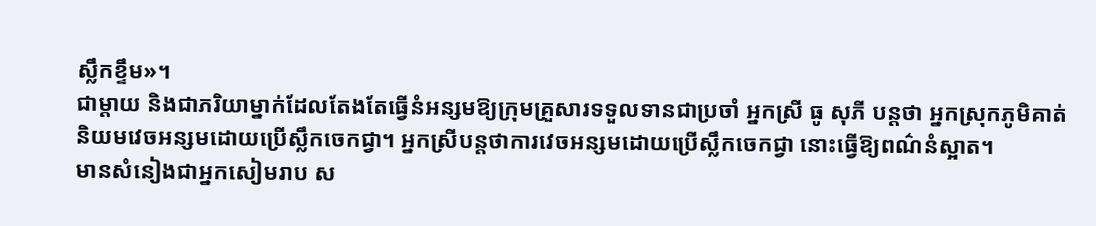ស្លឹកខ្ទឹម»។
ជាម្តាយ និងជាភរិយាម្នាក់ដែលតែងតែធ្វើនំអន្សមឱ្យក្រុមគ្រួសារទទួលទានជាប្រចាំ អ្នកស្រី ធូ សុភី បន្តថា អ្នកស្រុកភូមិគាត់និយមវេចអន្សមដោយប្រើស្លឹកចេកជ្វា។ អ្នកស្រីបន្តថាការវេចអន្សមដោយប្រើស្លឹកចេកជ្វា នោះធ្វើឱ្យពណ៌នំស្អាត។
មានសំនៀងជាអ្នកសៀមរាប ស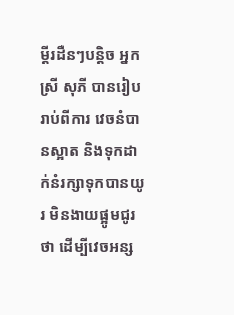ម្ដីរដឺនៗបន្តិច អ្នកស្រី សុភី បានរៀបរាប់ពីការ វេចនំបានស្អាត និងទុកដាក់នំរក្សាទុកបានយូរ មិនងាយផ្អូមជូរថា ដើម្បីវេចអន្ស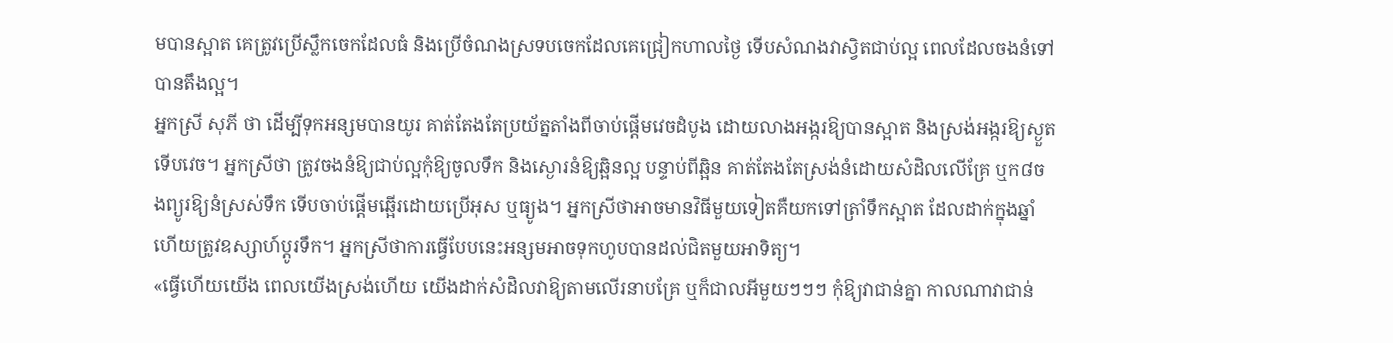មបានស្អាត គេត្រូវប្រើស្លឹកចេកដែលធំ និងប្រើចំណងស្រទបចេកដែលគេជ្រៀកហាលថ្ងៃ ទើបសំណងវាស្វិតជាប់ល្អ ពេលដែលចងនំទៅបានតឹងល្អ។
អ្នកស្រី សុភី ថា ដើម្បីទុកអន្សមបានយូរ គាត់តែងតែប្រយ័ត្នតាំងពីចាប់ផ្ដើមវេចដំបូង ដោយលាងអង្ករឱ្យបានស្អាត និងស្រង់អង្ករឱ្យស្ងួតទើបវេច។ អ្នកស្រីថា ត្រូវចងនំឱ្យជាប់ល្អកុំឱ្យចូលទឹក និងស្ងោរនំឱ្យឆ្អិនល្អ បន្ទាប់ពីឆ្អិន គាត់តែងតែស្រង់នំដោយសំដិលលើគ្រែ ឬក៨ចងព្យូរឱ្យនំស្រស់ទឹក ទើបចាប់ផ្តើមឆ្អើរដោយប្រើអុស ឬធ្យូង។ អ្នកស្រីថាអាចមានវិធីមួយទៀតគឺយកទៅត្រាំទឹកស្អាត ដែលដាក់ក្នុងឆ្នាំ ហើយត្រូវឧស្សាហ៍ប្តូរទឹក។ អ្នកស្រីថាការធ្វើបែបនេះអន្សមអាចទុកហូបបានដល់ជិតមួយអាទិត្យ។
«ធ្វើហើយយើង ពេលយើងស្រង់ហើយ យើងដាក់សំដិលវាឱ្យតាមលើរនាបគ្រែ ឬក៏ជាលអីមួយៗៗៗ កុំឱ្យវាជាន់គ្នា កាលណាវាជាន់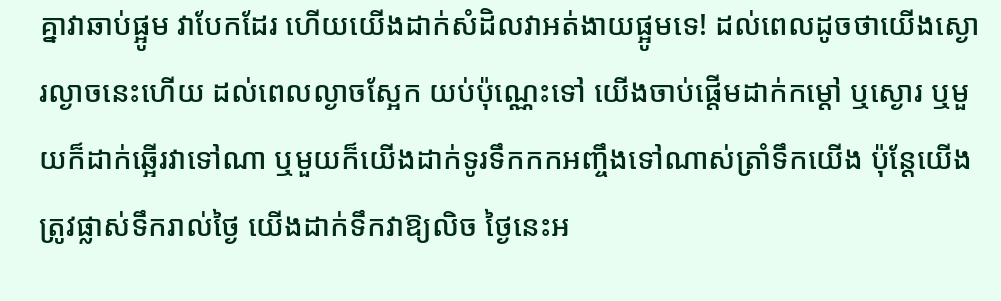គ្នាវាឆាប់ផ្អូម វាបែកដែរ ហើយយើងដាក់សំដិលវាអត់ងាយផ្អូមទេ! ដល់ពេលដូចថាយើងស្ងោរល្ងាចនេះហើយ ដល់ពេលល្ងាចស្អែក យប់ប៉ុណ្ណេះទៅ យើងចាប់ផ្តើមដាក់កម្ដៅ ឬស្ងោរ ឬមួយក៏ដាក់ឆ្អើរវាទៅណា ឬមួយក៏យើងដាក់ទូរទឹកកកអញ្ចឹងទៅណាស់ត្រាំទឹកយើង ប៉ុន្តែយើងត្រូវផ្លាស់ទឹករាល់ថ្ងៃ យើងដាក់ទឹកវាឱ្យលិច ថ្ងៃនេះអ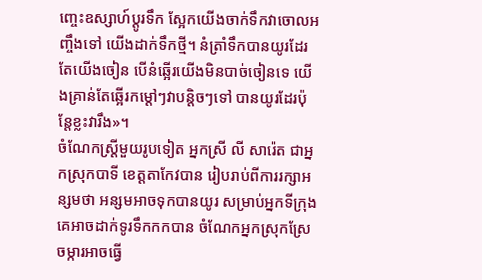ញ្ចេះឧស្សាហ៍ប្តូរទឹក ស្អែកយើងចាក់ទឹកវាចោលអញ្ចឹងទៅ យើងដាក់ទឹកថ្មី។ នំត្រាំទឹកបានយូរដែរតែយើងចៀន បើនំឆ្អើរយើងមិនបាច់ចៀនទេ យើងគ្រាន់តែឆ្អើរកម្តៅៗវាបន្តិចៗទៅ បានយូរដែរប៉ុន្តែខ្លះវារឹង»។
ចំណែកស្ត្រីមួយរូបទៀត អ្នកស្រី លី សារ៉េត ជាអ្នកស្រុកបាទី ខេត្តតាកែវបាន រៀបរាប់ពីការរក្សាអន្សមថា អន្សមអាចទុកបានយូរ សម្រាប់អ្នកទីក្រុងគេអាចដាក់ទូរទឹកកកបាន ចំណែកអ្នកស្រុកស្រែចម្ការអាចធ្វើ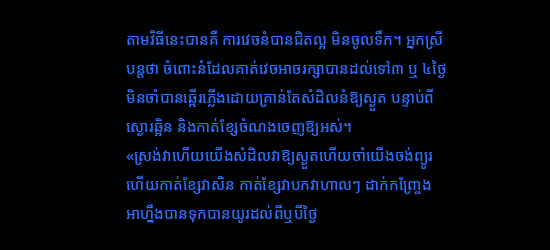តាមវិធីនេះបានគឺ ការវេចនំបានជិតល្អ មិនចូលទឹក។ អ្នកស្រីបន្តថា ចំពោះនំដែលគាត់វេចអាចរក្សាបានដល់ទៅ៣ ឬ ៤ថ្ងៃ មិនចាំបានឆ្អើរភ្លើងដោយគ្រាន់តែសំដិលនំឱ្យស្ងួត បន្ទាប់ពីស្ងោរឆ្អិន និងកាត់ខ្សែចំណងចេញឱ្យអស់។
«ស្រង់វាហើយយើងសំដិលវាឱ្យស្ងួតហើយចាំយើងចង់ព្យូរ ហើយកាត់ខ្សែវាសិន កាត់ខ្សែវាបកវាហាលៗ ដាក់កញ្រែ្ចង អាហ្នឹងបានទុកបានយូរដល់ពីឬបីថ្ងៃ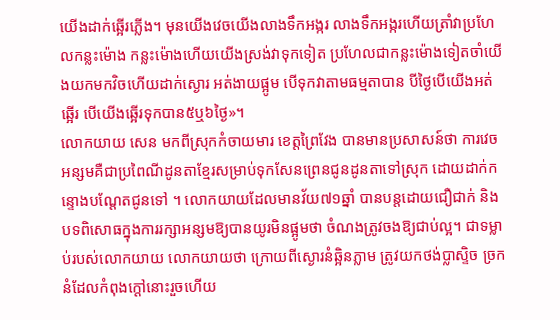យើងដាក់ឆ្អើរភ្លើង។ មុនយើងវេចយើងលាងទឹកអង្ករ លាងទឹកអង្ករហើយត្រាំវាប្រហែលកន្លះម៉ោង កន្លះម៉ោងហើយយើងស្រង់វាទុកទៀត ប្រហែលជាកន្លះម៉ោងទៀតចាំយើងយកមកវិចហើយដាក់ស្ងោរ អត់ងាយផ្អូម បើទុកវាតាមធម្មតាបាន បីថ្ងៃបើយើងអត់ឆ្អើរ បើយើងឆ្អើរទុកបាន៥ឬ៦ថ្ងៃ»។
លោកយាយ សេន មកពីស្រុកកំចាយមារ ខេត្តព្រៃវែង បានមានប្រសាសន៍ថា ការវេចអន្សមគឺជាប្រពៃណីដូនតាខ្មែរសម្រាប់ទុកសែនព្រេនជូនដូនតាទៅស្រុក ដោយដាក់កន្ទោងបណ្តែតជូនទៅ ។ លោកយាយដែលមានវ័យ៧១ឆ្នាំ បានបន្តដោយជឿជាក់ និងបទពិសោធក្នុងការរក្សាអន្សមឱ្យបានយូរមិនផ្អូមថា ចំណងត្រូវចងឱ្យជាប់ល្អ។ ជាទម្លាប់របស់លោកយាយ លោកយាយថា ក្រោយពីស្ងោរនំឆ្អិនភ្លាម ត្រូវយកថង់ប្លាស្ទិច ច្រកនំដែលកំពុងក្តៅនោះរួចហើយ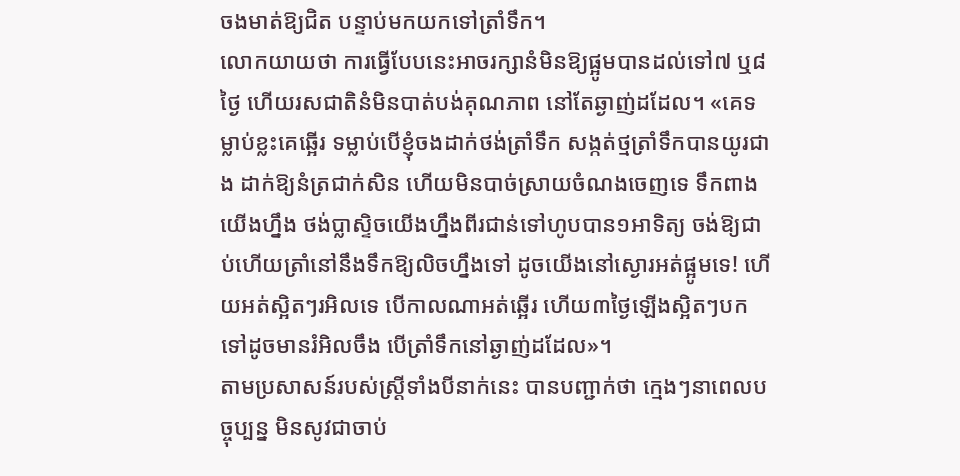ចងមាត់ឱ្យជិត បន្ទាប់មកយកទៅត្រាំទឹក។
លោកយាយថា ការធ្វើបែបនេះអាចរក្សានំមិនឱ្យផ្អូមបានដល់ទៅ៧ ឬ៨ថ្ងៃ ហើយរសជាតិនំមិនបាត់បង់គុណភាព នៅតែឆ្ងាញ់ដដែល។ «គេទម្លាប់ខ្លះគេឆ្អើរ ទម្លាប់បើខ្ញុំចងដាក់ថង់ត្រាំទឹក សង្កត់ថ្មត្រាំទឹកបានយូរជាង ដាក់ឱ្យនំត្រជាក់សិន ហើយមិនបាច់ស្រាយចំណងចេញទេ ទឹកពាងយើងហ្នឹង ថង់ប្លាស្ទិចយើងហ្នឹងពីរជាន់ទៅហូបបាន១អាទិត្យ ចង់ឱ្យជាប់ហើយត្រាំនៅនឹងទឹកឱ្យលិចហ្នឹងទៅ ដូចយើងនៅស្ងោរអត់ផ្អូមទេ! ហើយអត់ស្អិតៗរអិលទេ បើកាលណាអត់ឆ្អើរ ហើយ៣ថ្ងៃឡើងស្អិតៗបកទៅដូចមានរំអិលចឹង បើត្រាំទឹកនៅឆ្ងាញ់ដដែល»។
តាមប្រសាសន៍របស់ស្ត្រីទាំងបីនាក់នេះ បានបញ្ជាក់ថា ក្មេងៗនាពេលបច្ចុប្បន្ន មិនសូវជាចាប់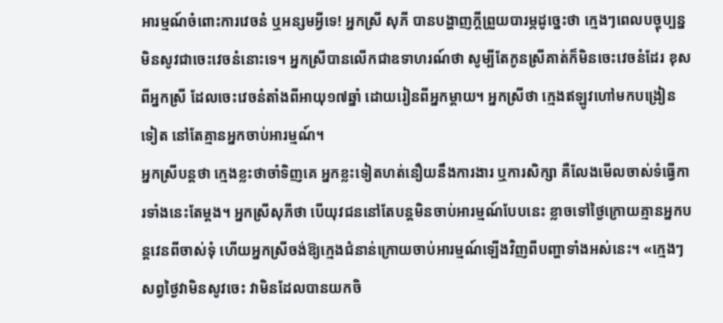អារម្មណ៍ចំពោះការវេចនំ ឬអន្សមអ្វីទេ! អ្នកស្រី សុភី បានបង្ហាញក្តីព្រួយបារម្ភដូច្នេះថា ក្មេងៗពេលបច្ចុប្បន្នមិនសូវជាចេះវេចនំនោះទេ។ អ្នកស្រីបានលើកជាឧទាហរណ៍ថា សូម្បីតែកូនស្រីគាត់ក៏មិនចេះវេចនំដែរ ខុសពីអ្នកស្រី ដែលចេះវេចនំតាំងពីអាយុ១៧ឆ្នាំ ដោយរៀនពីអ្នកម្តាយ។ អ្នកស្រីថា ក្មេងឥឡូវហៅមកបង្រៀនទៀត នៅតែគ្មានអ្នកចាប់អារម្មណ៍។
អ្នកស្រីបន្តថា ក្មេងខ្លះថាចាំទិញគេ អ្នកខ្លះទៀតហត់នឿយនឹងការងារ ឬការសិក្សា គឺលែងមើលចាស់ទំធ្វើការទាំងនេះតែម្តង។ អ្នកស្រីសុភីថា បើយុវជននៅតែបន្តមិនចាប់អារម្មណ៍បែបនេះ ខ្លាចទៅថ្ងៃក្រោយគ្មានអ្នកបន្តវេនពីចាស់ទុំ ហើយអ្នកស្រីចង់ឱ្យក្មេងជំនាន់ក្រោយចាប់អារម្មណ៍ឡើងវិញពីបញ្ហាទាំងអស់នេះ។ «ក្មេងៗសព្វថ្ងៃវាមិនសូវចេះ វាមិនដែលបានយកចិ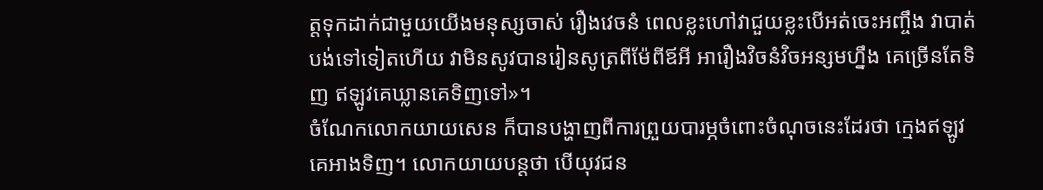ត្តទុកដាក់ជាមួយយើងមនុស្សចាស់ រឿងវេចនំ ពេលខ្លះហៅវាជួយខ្លះបើអត់ចេះអញ្ចឹង វាបាត់បង់ទៅទៀតហើយ វាមិនសូវបានរៀនសូត្រពីម៉ែពីឪអី អារឿងវិចនំវិចអន្សមហ្នឹង គេច្រើនតែទិញ ឥឡូវគេឃ្លានគេទិញទៅ»។
ចំណែកលោកយាយសេន ក៏បានបង្ហាញពីការព្រួយបារម្ភចំពោះចំណុចនេះដែរថា ក្មេងឥឡូវគេអាងទិញ។ លោកយាយបន្តថា បើយុវជន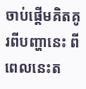ចាប់ផ្តើមគិតគូរពីបញ្ហានេះ ពីពេលនេះត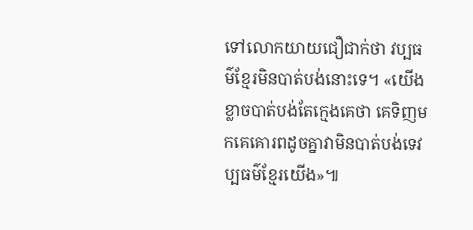ទៅលោកយាយជឿជាក់ថា វប្បធម៌ខ្មែរមិនបាត់បង់នោះទេ។ «យើងខ្លាចបាត់បង់តែក្មេងគេថា គេទិញមកគេគោរពដូចគ្នាវាមិនបាត់បង់ទេវប្បធម៌ខ្មែរយើង»៕